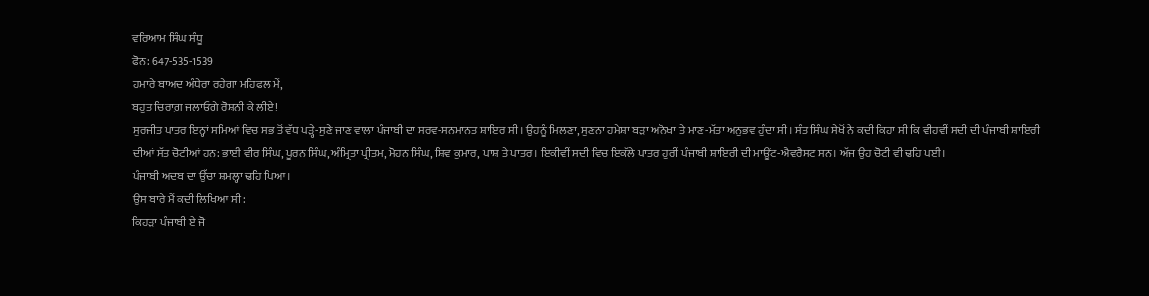ਵਰਿਆਮ ਸਿੰਘ ਸੰਧੂ
ਫੋਨ: 647-535-1539
ਹਮਾਰੇ ਬਾਅਦ ਅੰਧੇਰਾ ਰਹੇਗਾ ਮਹਿਫਲ ਮੇਂ,
ਬਹੁਤ ਚਿਰਾਗ਼ ਜਲਾਓਗੇ ਰੋਸ਼ਨੀ ਕੇ ਲੀਏ!
ਸੁਰਜੀਤ ਪਾਤਰ ਇਨ੍ਹਾਂ ਸਮਿਆਂ ਵਿਚ ਸਭ ਤੋਂ ਵੱਧ ਪੜ੍ਹੇ-ਸੁਣੇ ਜਾਣ ਵਾਲਾ ਪੰਜਾਬੀ ਦਾ ਸਰਵ-ਸਨਮਾਨਤ ਸ਼ਾਇਰ ਸੀ। ਉਹਨੂੰ ਮਿਲਣਾ, ਸੁਣਨਾ ਹਮੇਸ਼ਾ ਬੜਾ ਅਨੋਖਾ ਤੇ ਮਾਣ-ਮੱਤਾ ਅਨੁਭਵ ਹੁੰਦਾ ਸੀ। ਸੰਤ ਸਿੰਘ ਸੇਖੋਂ ਨੇ ਕਦੀ ਕਿਹਾ ਸੀ ਕਿ ਵੀਹਵੀਂ ਸਦੀ ਦੀ ਪੰਜਾਬੀ ਸ਼ਾਇਰੀ ਦੀਆਂ ਸੱਤ ਚੋਟੀਆਂ ਹਨ: ਭਾਈ ਵੀਰ ਸਿੰਘ, ਪੂਰਨ ਸਿੰਘ, ਅੰਮ੍ਰਿਤਾ ਪ੍ਰੀਤਮ, ਮੋਹਨ ਸਿੰਘ, ਸ਼ਿਵ ਕੁਮਾਰ, ਪਾਸ਼ ਤੇ ਪਾਤਰ। ਇਕੀਵੀਂ ਸਦੀ ਵਿਚ ਇਕੱਲੇ ਪਾਤਰ ਹੁਰੀਂ ਪੰਜਾਬੀ ਸ਼ਾਇਰੀ ਦੀ ਮਾਊਂਟ-ਐਵਰੈਸਟ ਸਨ। ਅੱਜ ਉਹ ਚੋਟੀ ਵੀ ਢਹਿ ਪਈ।
ਪੰਜਾਬੀ ਅਦਬ ਦਾ ਉੱਚਾ ਸ਼ਮਲ੍ਹਾ ਢਹਿ ਪਿਆ।
ਉਸ ਬਾਰੇ ਮੈਂ ਕਦੀ ਲਿਖਿਆ ਸੀ:
ਕਿਹੜਾ ਪੰਜਾਬੀ ਏ ਜੋ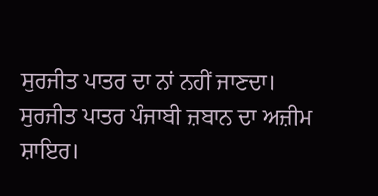ਸੁਰਜੀਤ ਪਾਤਰ ਦਾ ਨਾਂ ਨਹੀਂ ਜਾਣਦਾ।
ਸੁਰਜੀਤ ਪਾਤਰ ਪੰਜਾਬੀ ਜ਼ਬਾਨ ਦਾ ਅਜ਼ੀਮ ਸ਼ਾਇਰ।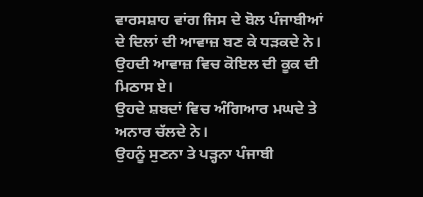ਵਾਰਸਸ਼ਾਹ ਵਾਂਗ ਜਿਸ ਦੇ ਬੋਲ ਪੰਜਾਬੀਆਂ ਦੇ ਦਿਲਾਂ ਦੀ ਆਵਾਜ਼ ਬਣ ਕੇ ਧੜਕਦੇ ਨੇ।
ਉਹਦੀ ਆਵਾਜ਼ ਵਿਚ ਕੋਇਲ ਦੀ ਕੂਕ ਦੀ ਮਿਠਾਸ ਏ।
ਉਹਦੇ ਸ਼ਬਦਾਂ ਵਿਚ ਅੰਗਿਆਰ ਮਘਦੇ ਤੇ ਅਨਾਰ ਚੱਲਦੇ ਨੇ।
ਉਹਨੂੰ ਸੁਣਨਾ ਤੇ ਪੜ੍ਹਨਾ ਪੰਜਾਬੀ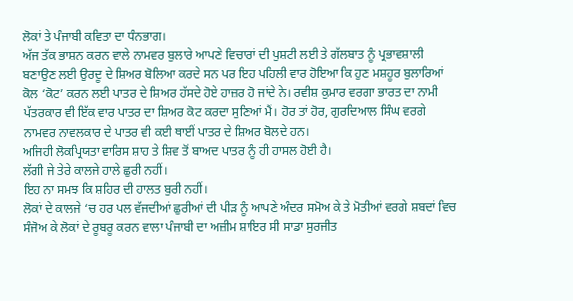ਲੋਕਾਂ ਤੇ ਪੰਜਾਬੀ ਕਵਿਤਾ ਦਾ ਧੰਨਭਾਗ।
ਅੱਜ ਤੱਕ ਭਾਸ਼ਨ ਕਰਨ ਵਾਲੇ ਨਾਮਵਰ ਬੁਲਾਰੇ ਆਪਣੇ ਵਿਚਾਰਾਂ ਦੀ ਪੁਸ਼ਟੀ ਲਈ ਤੇ ਗੱਲਬਾਤ ਨੂੰ ਪ੍ਰਭਾਵਸ਼ਾਲੀ ਬਣਾਉਣ ਲਈ ਉਰਦੂ ਦੇ ਸ਼ਿਅਰ ਬੋਲਿਆ ਕਰਦੇ ਸਨ ਪਰ ਇਹ ਪਹਿਲੀ ਵਾਰ ਹੋਇਆ ਕਿ ਹੁਣ ਮਸ਼ਹੂਰ ਬੁਲਾਰਿਆਂ ਕੋਲ ‘ਕੋਟ’ ਕਰਨ ਲਈ ਪਾਤਰ ਦੇ ਸ਼ਿਅਰ ਹੱਸਦੇ ਹੋਏ ਹਾਜ਼ਰ ਹੋ ਜਾਂਦੇ ਨੇ। ਰਵੀਸ਼ ਕੁਮਾਰ ਵਰਗਾ ਭਾਰਤ ਦਾ ਨਾਮੀ ਪੱਤਰਕਾਰ ਵੀ ਇੱਕ ਵਾਰ ਪਾਤਰ ਦਾ ਸ਼ਿਅਰ ਕੋਟ ਕਰਦਾ ਸੁਣਿਆਂ ਮੈਂ। ਹੋਰ ਤਾਂ ਹੋਰ, ਗੁਰਦਿਆਲ ਸਿੰਘ ਵਰਗੇ ਨਾਮਵਰ ਨਾਵਲਕਾਰ ਦੇ ਪਾਤਰ ਵੀ ਕਈ ਥਾਈਂ ਪਾਤਰ ਦੇ ਸ਼ਿਅਰ ਬੋਲਦੇ ਹਨ।
ਅਜਿਹੀ ਲੋਕਪ੍ਰਿਯਤਾ ਵਾਰਿਸ ਸ਼ਾਹ ਤੇ ਸ਼ਿਵ ਤੋਂ ਬਾਅਦ ਪਾਤਰ ਨੂੰ ਹੀ ਹਾਸਲ ਹੋਈ ਹੈ।
ਲੱਗੀ ਜੇ ਤੇਰੇ ਕਾਲਜੇ ਹਾਲੇ ਛੁਰੀ ਨਹੀਂ।
ਇਹ ਨਾ ਸਮਝ ਕਿ ਸ਼ਹਿਰ ਦੀ ਹਾਲਤ ਬੁਰੀ ਨਹੀਂ।
ਲੋਕਾਂ ਦੇ ਕਾਲਜੇ ‘ਚ ਹਰ ਪਲ ਵੱਜਦੀਆਂ ਛੁਰੀਆਂ ਦੀ ਪੀੜ ਨੂੰ ਆਪਣੇ ਅੰਦਰ ਸਮੋਅ ਕੇ ਤੇ ਮੋਤੀਆਂ ਵਰਗੇ ਸ਼ਬਦਾਂ ਵਿਚ ਸੰਜੋਅ ਕੇ ਲੋਕਾਂ ਦੇ ਰੂਬਰੂ ਕਰਨ ਵਾਲਾ ਪੰਜਾਬੀ ਦਾ ਅਜ਼ੀਮ ਸ਼ਾਇਰ ਸੀ ਸਾਡਾ ਸੁਰਜੀਤ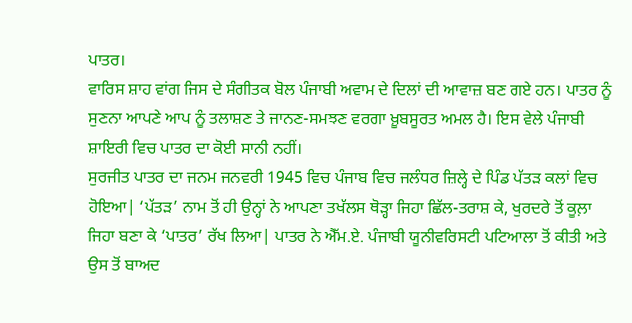ਪਾਤਰ।
ਵਾਰਿਸ ਸ਼ਾਹ ਵਾਂਗ ਜਿਸ ਦੇ ਸੰਗੀਤਕ ਬੋਲ ਪੰਜਾਬੀ ਅਵਾਮ ਦੇ ਦਿਲਾਂ ਦੀ ਆਵਾਜ਼ ਬਣ ਗਏ ਹਨ। ਪਾਤਰ ਨੂੰ ਸੁਣਨਾ ਆਪਣੇ ਆਪ ਨੂੰ ਤਲਾਸ਼ਣ ਤੇ ਜਾਨਣ-ਸਮਝਣ ਵਰਗਾ ਖ਼ੂਬਸੂਰਤ ਅਮਲ ਹੈ। ਇਸ ਵੇਲੇ ਪੰਜਾਬੀ ਸ਼ਾਇਰੀ ਵਿਚ ਪਾਤਰ ਦਾ ਕੋਈ ਸਾਨੀ ਨਹੀਂ।
ਸੁਰਜੀਤ ਪਾਤਰ ਦਾ ਜਨਮ ਜਨਵਰੀ 1945 ਵਿਚ ਪੰਜਾਬ ਵਿਚ ਜਲੰਧਰ ਜ਼ਿਲ੍ਹੇ ਦੇ ਪਿੰਡ ਪੱਤੜ ਕਲਾਂ ਵਿਚ ਹੋਇਆ| ‘ਪੱਤੜ’ ਨਾਮ ਤੋਂ ਹੀ ਉਨ੍ਹਾਂ ਨੇ ਆਪਣਾ ਤਖੱਲਸ ਥੋੜ੍ਹਾ ਜਿਹਾ ਛਿੱਲ-ਤਰਾਸ਼ ਕੇ, ਖੁਰਦਰੇ ਤੋਂ ਕੂਲ਼ਾ ਜਿਹਾ ਬਣਾ ਕੇ ‘ਪਾਤਰ’ ਰੱਖ ਲਿਆ| ਪਾਤਰ ਨੇ ਐੱਮ.ਏ. ਪੰਜਾਬੀ ਯੂਨੀਵਰਿਸਟੀ ਪਟਿਆਲਾ ਤੋਂ ਕੀਤੀ ਅਤੇ ਉਸ ਤੋਂ ਬਾਅਦ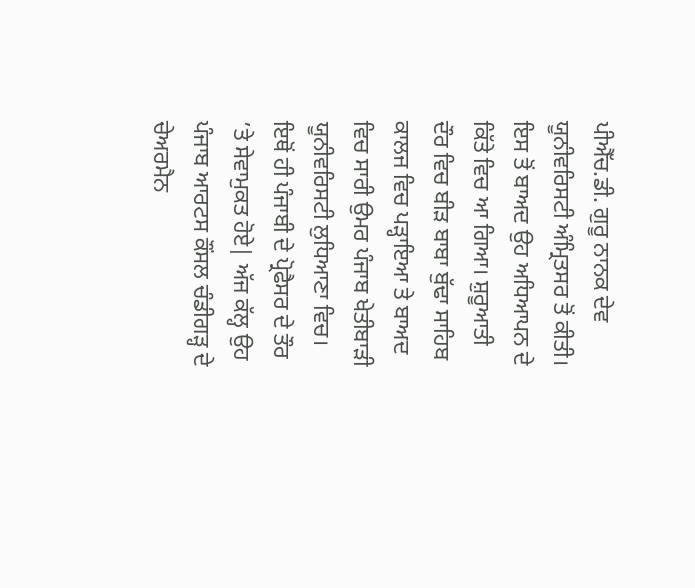ਪੀਐੱਚ.ਡੀ. ਗੁਰੂ ਨਾਨਕ ਦੇਵ ਯੂਨੀਵਰਿਸਟੀ ਅੰਮ੍ਰਿਤਸਰ ਤੋਂ ਕੀਤੀ।
ਇਸ ਤੋਂ ਬਾਅਦ ਉਹ ਅਧਿਆਪਨ ਦੇ ਕਿੱਤੇ ਵਿਚ ਆ ਗਿਆ। ਸ਼ੁਰੂਆਤੀ ਦੌਰ ਵਿਚ ਬੀੜ ਬਾਬਾ ਬੁੱਢਾ ਸਾਹਿਬ ਕਾਲਜ ਵਿਚ ਪੜ੍ਹਾਇਆ ਤੇ ਬਾਅਦ ਵਿਚ ਸਾਰੀ ਉਮਰ ਪੰਜਾਬ ਖੇਤੀਬਾੜੀ ਯੂਨੀਵਰਿਸਟੀ ਲੁਧਿਆਣਾ ਵਿਚ। ਇਥੋਂ ਹੀ ਪੰਜਾਬੀ ਦੇ ਪ੍ਰੋਫੈਸਰ ਦੇ ਤੌਰ ’ਤੇ ਸੇਵਾਮੁਕਤ ਹੋਏ| ਅੱਜ ਕੱਲ੍ਹ ਉਹ ਪੰਜਾਬ ਆਰਟਸ ਕੌਂਸਲ ਚੰਡੀਗੜ੍ਹ ਦੇ ਚੇਅਰਮੈਨ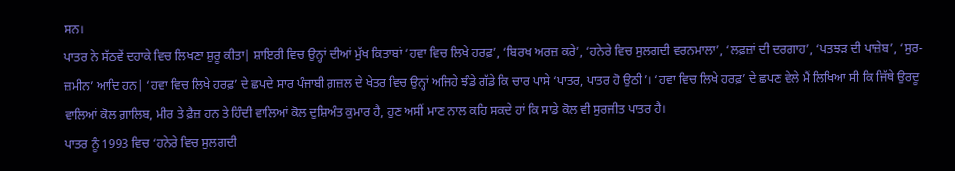ਸਨ।
ਪਾਤਰ ਨੇ ਸੱਠਵੇਂ ਦਹਾਕੇ ਵਿਚ ਲਿਖਣਾ ਸ਼ੁਰੂ ਕੀਤਾ| ਸ਼ਾਇਰੀ ਵਿਚ ਉਨ੍ਹਾਂ ਦੀਆਂ ਮੁੱਖ ਕਿਤਾਬਾਂ ‘ਹਵਾ ਵਿਚ ਲਿਖੇ ਹਰਫ਼’, ‘ਬਿਰਖ ਅਰਜ਼ ਕਰੇ’, ‘ਹਨੇਰੇ ਵਿਚ ਸੁਲਗਦੀ ਵਰਨਮਾਲਾ’, ‘ਲਫ਼ਜ਼ਾਂ ਦੀ ਦਰਗਾਹ’, ‘ਪਤਝੜ ਦੀ ਪਾਜ਼ੇਬ’, ‘ਸੁਰ-ਜ਼ਮੀਨ’ ਆਦਿ ਹਨ| ‘ਹਵਾ ਵਿਚ ਲਿਖੇ ਹਰਫ਼’ ਦੇ ਛਪਦੇ ਸਾਰ ਪੰਜਾਬੀ ਗ਼ਜ਼ਲ ਦੇ ਖੇਤਰ ਵਿਚ ਉਨ੍ਹਾਂ ਅਜਿਹੇ ਝੰਡੇ ਗੱਡੇ ਕਿ ਚਾਰ ਪਾਸੇ ‘ਪਾਤਰ, ਪਾਤਰ ਹੋ ਉਠੀ’। ‘ਹਵਾ ਵਿਚ ਲਿਖੇ ਹਰਫ਼’ ਦੇ ਛਪਣ ਵੇਲੇ ਮੈਂ ਲਿਖਿਆ ਸੀ ਕਿ ਜਿੱਥੇ ਉਰਦੂ ਵਾਲਿਆਂ ਕੋਲ ਗ਼ਾਲਿਬ, ਮੀਰ ਤੇ ਫ਼ੈਜ਼ ਹਨ ਤੇ ਹਿੰਦੀ ਵਾਲਿਆਂ ਕੋਲ ਦੁਸ਼ਿਅੰਤ ਕੁਮਾਰ ਹੈ, ਹੁਣ ਅਸੀਂ ਮਾਣ ਨਾਲ ਕਹਿ ਸਕਦੇ ਹਾਂ ਕਿ ਸਾਡੇ ਕੋਲ ਵੀ ਸੁਰਜੀਤ ਪਾਤਰ ਹੈ।
ਪਾਤਰ ਨੂੰ 1993 ਵਿਚ ‘ਹਨੇਰੇ ਵਿਚ ਸੁਲਗਦੀ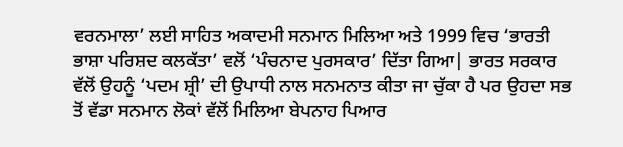ਵਰਨਮਾਲਾ’ ਲਈ ਸਾਹਿਤ ਅਕਾਦਮੀ ਸਨਮਾਨ ਮਿਲਿਆ ਅਤੇ 1999 ਵਿਚ ‘ਭਾਰਤੀ ਭਾਸ਼ਾ ਪਰਿਸ਼ਦ ਕਲਕੱਤਾ’ ਵਲੋਂ ‘ਪੰਚਨਾਦ ਪੁਰਸਕਾਰ’ ਦਿੱਤਾ ਗਿਆ| ਭਾਰਤ ਸਰਕਾਰ ਵੱਲੋਂ ਉਹਨੂੰ ‘ਪਦਮ ਸ਼੍ਰੀ’ ਦੀ ਉਪਾਧੀ ਨਾਲ ਸਨਮਨਾਤ ਕੀਤਾ ਜਾ ਚੁੱਕਾ ਹੈ ਪਰ ਉਹਦਾ ਸਭ ਤੋਂ ਵੱਡਾ ਸਨਮਾਨ ਲੋਕਾਂ ਵੱਲੋਂ ਮਿਲਿਆ ਬੇਪਨਾਹ ਪਿਆਰ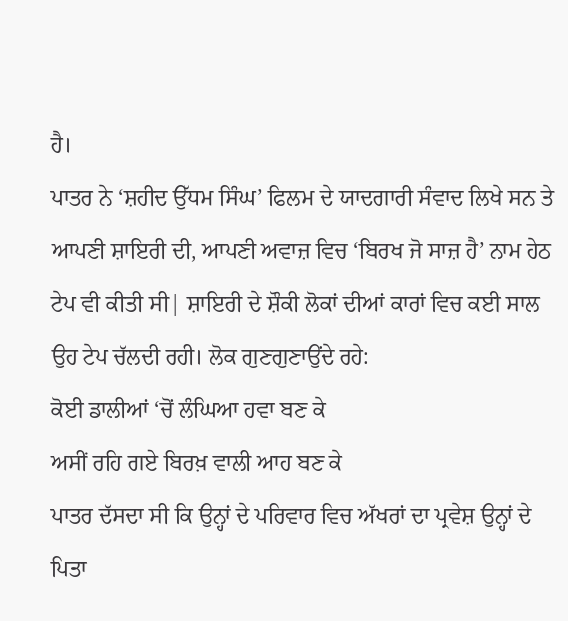ਹੈ।
ਪਾਤਰ ਨੇ ‘ਸ਼ਹੀਦ ਉੱਧਮ ਸਿੰਘ’ ਫਿਲਮ ਦੇ ਯਾਦਗਾਰੀ ਸੰਵਾਦ ਲਿਖੇ ਸਨ ਤੇ ਆਪਣੀ ਸ਼ਾਇਰੀ ਦੀ, ਆਪਣੀ ਅਵਾਜ਼ ਵਿਚ ‘ਬਿਰਖ ਜੋ ਸਾਜ਼ ਹੈ’ ਨਾਮ ਹੇਠ ਟੇਪ ਵੀ ਕੀਤੀ ਸੀ| ਸ਼ਾਇਰੀ ਦੇ ਸ਼ੌਕੀ ਲੋਕਾਂ ਦੀਆਂ ਕਾਰਾਂ ਵਿਚ ਕਈ ਸਾਲ ਉਹ ਟੇਪ ਚੱਲਦੀ ਰਹੀ। ਲੋਕ ਗੁਣਗੁਣਾਉਂਦੇ ਰਹੇ:
ਕੋਈ ਡਾਲੀਆਂ ‘ਚੋਂ ਲੰਘਿਆ ਹਵਾ ਬਣ ਕੇ
ਅਸੀਂ ਰਹਿ ਗਏ ਬਿਰਖ਼ ਵਾਲੀ ਆਹ ਬਣ ਕੇ
ਪਾਤਰ ਦੱਸਦਾ ਸੀ ਕਿ ਉਨ੍ਹਾਂ ਦੇ ਪਰਿਵਾਰ ਵਿਚ ਅੱਖਰਾਂ ਦਾ ਪ੍ਰਵੇਸ਼ ਉਨ੍ਹਾਂ ਦੇ ਪਿਤਾ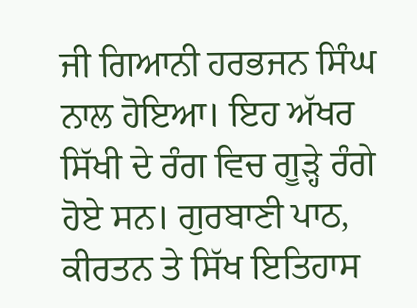ਜੀ ਗਿਆਨੀ ਹਰਭਜਨ ਸਿੰਘ ਨਾਲ ਹੋਇਆ। ਇਹ ਅੱਖਰ ਸਿੱਖੀ ਦੇ ਰੰਗ ਵਿਚ ਗੂੜ੍ਹੇ ਰੰਗੇ ਹੋਏ ਸਨ। ਗੁਰਬਾਣੀ ਪਾਠ, ਕੀਰਤਨ ਤੇ ਸਿੱਖ ਇਤਿਹਾਸ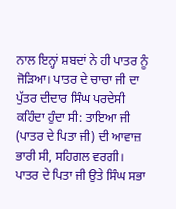ਨਾਲ ਇਨ੍ਹਾਂ ਸ਼ਬਦਾਂ ਨੇ ਹੀ ਪਾਤਰ ਨੂੰ ਜੋੜਿਆ। ਪਾਤਰ ਦੇ ਚਾਚਾ ਜੀ ਦਾ ਪੁੱਤਰ ਦੀਦਾਰ ਸਿੰਘ ਪਰਦੇਸੀ ਕਹਿੰਦਾ ਹੁੰਦਾ ਸੀ: ਤਾਇਆ ਜੀ (ਪਾਤਰ ਦੇ ਪਿਤਾ ਜੀ) ਦੀ ਆਵਾਜ਼ ਭਾਰੀ ਸੀ, ਸਹਿਗਲ ਵਰਗੀ।
ਪਾਤਰ ਦੇ ਪਿਤਾ ਜੀ ਉਤੇ ਸਿੰਘ ਸਭਾ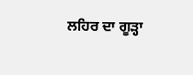ਲਹਿਰ ਦਾ ਗੂੜ੍ਹਾ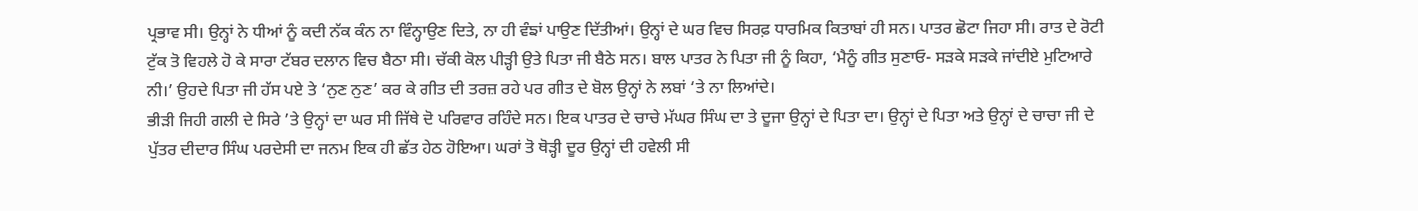ਪ੍ਰਭਾਵ ਸੀ। ਉਨ੍ਹਾਂ ਨੇ ਧੀਆਂ ਨੂੰ ਕਦੀ ਨੱਕ ਕੰਨ ਨਾ ਵਿੰਨ੍ਹਾਉਣ ਦਿਤੇ, ਨਾ ਹੀ ਵੰਙਾਂ ਪਾਉਣ ਦਿੱਤੀਆਂ। ਉਨ੍ਹਾਂ ਦੇ ਘਰ ਵਿਚ ਸਿਰਫ਼ ਧਾਰਮਿਕ ਕਿਤਾਬਾਂ ਹੀ ਸਨ। ਪਾਤਰ ਛੋਟਾ ਜਿਹਾ ਸੀ। ਰਾਤ ਦੇ ਰੋਟੀ ਟੁੱਕ ਤੋ ਵਿਹਲੇ ਹੋ ਕੇ ਸਾਰਾ ਟੱਬਰ ਦਲਾਨ ਵਿਚ ਬੈਠਾ ਸੀ। ਚੱਕੀ ਕੋਲ ਪੀੜ੍ਹੀ ਉਤੇ ਪਿਤਾ ਜੀ ਬੈਠੇ ਸਨ। ਬਾਲ ਪਾਤਰ ਨੇ ਪਿਤਾ ਜੀ ਨੂੰ ਕਿਹਾ, ‘ਮੈਨੂੰ ਗੀਤ ਸੁਣਾਓ- ਸੜਕੇ ਸੜਕੇ ਜਾਂਦੀਏ ਮੁਟਿਆਰੇ ਨੀ।’ ਉਹਦੇ ਪਿਤਾ ਜੀ ਹੱਸ ਪਏ ਤੇ ‘ਨੁਣ ਨੁਣ’ ਕਰ ਕੇ ਗੀਤ ਦੀ ਤਰਜ਼ ਰਹੇ ਪਰ ਗੀਤ ਦੇ ਬੋਲ ਉਨ੍ਹਾਂ ਨੇ ਲਬਾਂ ‘ਤੇ ਨਾ ਲਿਆਂਦੇ।
ਭੀੜੀ ਜਿਹੀ ਗਲੀ ਦੇ ਸਿਰੇ ’ਤੇ ਉਨ੍ਹਾਂ ਦਾ ਘਰ ਸੀ ਜਿੱਥੇ ਦੋ ਪਰਿਵਾਰ ਰਹਿੰਦੇ ਸਨ। ਇਕ ਪਾਤਰ ਦੇ ਚਾਚੇ ਮੱਘਰ ਸਿੰਘ ਦਾ ਤੇ ਦੂਜਾ ਉਨ੍ਹਾਂ ਦੇ ਪਿਤਾ ਦਾ। ਉਨ੍ਹਾਂ ਦੇ ਪਿਤਾ ਅਤੇ ਉਨ੍ਹਾਂ ਦੇ ਚਾਚਾ ਜੀ ਦੇ ਪੁੱਤਰ ਦੀਦਾਰ ਸਿੰਘ ਪਰਦੇਸੀ ਦਾ ਜਨਮ ਇਕ ਹੀ ਛੱਤ ਹੇਠ ਹੋਇਆ। ਘਰਾਂ ਤੋ ਥੋੜ੍ਹੀ ਦੂਰ ਉਨ੍ਹਾਂ ਦੀ ਹਵੇਲੀ ਸੀ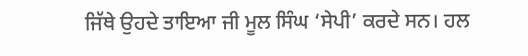ਜਿੱਥੇ ਉਹਦੇ ਤਾਇਆ ਜੀ ਮੂਲ ਸਿੰਘ ‘ਸੇਪੀ’ ਕਰਦੇ ਸਨ। ਹਲ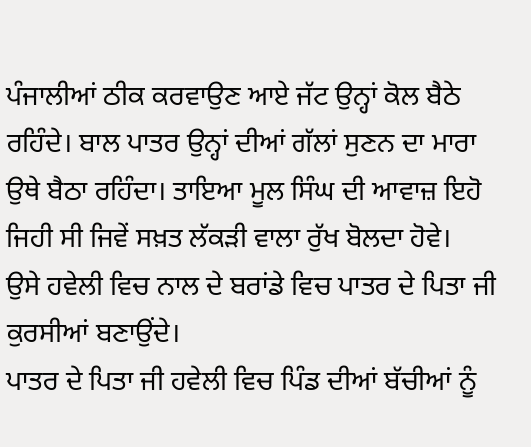ਪੰਜਾਲੀਆਂ ਠੀਕ ਕਰਵਾਉਣ ਆਏ ਜੱਟ ਉਨ੍ਹਾਂ ਕੋਲ ਬੈਠੇ ਰਹਿੰਦੇ। ਬਾਲ ਪਾਤਰ ਉਨ੍ਹਾਂ ਦੀਆਂ ਗੱਲਾਂ ਸੁਣਨ ਦਾ ਮਾਰਾ ਉਥੇ ਬੈਠਾ ਰਹਿੰਦਾ। ਤਾਇਆ ਮੂਲ ਸਿੰਘ ਦੀ ਆਵਾਜ਼ ਇਹੋ ਜਿਹੀ ਸੀ ਜਿਵੇਂ ਸਖ਼ਤ ਲੱਕੜੀ ਵਾਲਾ ਰੁੱਖ ਬੋਲਦਾ ਹੋਵੇ।
ਉਸੇ ਹਵੇਲੀ ਵਿਚ ਨਾਲ ਦੇ ਬਰਾਂਡੇ ਵਿਚ ਪਾਤਰ ਦੇ ਪਿਤਾ ਜੀ ਕੁਰਸੀਆਂ ਬਣਾਉਂਦੇ।
ਪਾਤਰ ਦੇ ਪਿਤਾ ਜੀ ਹਵੇਲੀ ਵਿਚ ਪਿੰਡ ਦੀਆਂ ਬੱਚੀਆਂ ਨੂੰ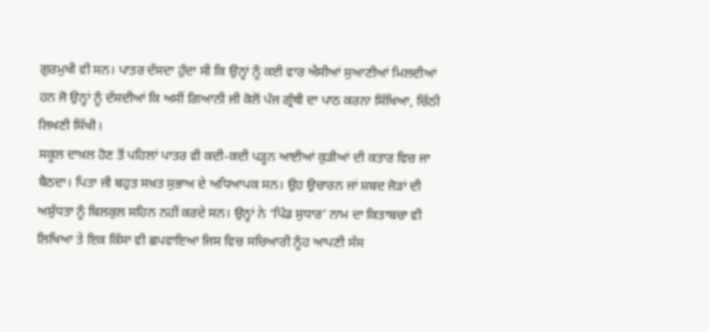ਗੁਰਮੁਖੀ ਵੀ ਸਨ। ਪਾਤਰ ਦੱਸਦਾ ਹੁੰਦਾ ਸੀ ਕਿ ਉਨ੍ਹਾਂ ਨੂੰ ਕਈ ਵਾਰ ਐਸੀਆਂ ਸੁਆਣੀਆਂ ਮਿਲਦੀਆਂ ਹਨ ਜੋ ਉਨ੍ਹਾਂ ਨੂੰ ਦੱਸਦੀਆਂ ਕਿ ਅਸੀਂ ਗਿਆਨੀ ਜੀ ਕੋਲੋਂ ਪੰਜ ਗ੍ਰੰਥੀ ਦਾ ਪਾਠ ਕਰਨਾ ਸਿੱਖਿਆ, ਚਿੱਠੀ ਲਿਖਣੀ ਸਿੱਖੀ।
ਸਕੂਲ ਦਾਖ਼ਲ ਹੋਣ ਤੋਂ ਪਹਿਲਾਂ ਪਾਤਰ ਵੀ ਕਦੀ-ਕਦੀ ਪੜ੍ਹਨ ਆਈਆਂ ਕੁੜੀਆਂ ਦੀ ਕਤਾਰ ਵਿਚ ਜਾ ਬੈਠਦਾ। ਪਿਤਾ ਜੀ ਬਹੁਤ ਸਖ਼ਤ ਸੁਭਾਅ ਦੇ ਅਧਿਆਪਕ ਸਨ। ਉਹ ਉਚਾਰਨ ਜਾਂ ਸ਼ਬਦ ਜੋੜਾਂ ਦੀ ਅਸ਼ੁੱਧਤਾ ਨੂੰ ਬਿਲਕੁਲ ਸਹਿਨ ਨਹੀਂ ਕਰਦੇ ਸਨ। ਉਨ੍ਹਾਂ ਨੇ ‘ਪਿੰਡ ਸੁਧਾਰ’ ਨਾਮ ਦਾ ਕਿਤਾਬਚਾ ਵੀ ਲਿਖਿਆ ਤੇ ਇਕ ਕਿੱਸਾ ਵੀ ਛਪਵਾਇਆ ਜਿਸ ਵਿਚ ਸਚਿਆਰੀ ਨੂੰਹ ਆਪਣੀ ਸੱਸ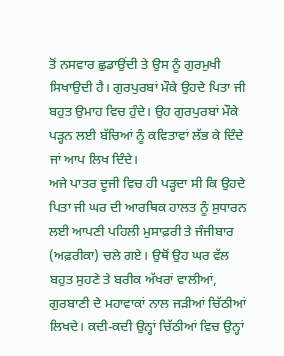ਤੋਂ ਨਸਵਾਰ ਛੁਡਾਉਂਦੀ ਤੇ ਉਸ ਨੂੰ ਗੁਰਮੁਖੀ ਸਿਖਾਉਦੀ ਹੈ। ਗੁਰਪੁਰਬਾਂ ਮੌਕੇ ਉਹਦੇ ਪਿਤਾ ਜੀ ਬਹੁਤ ਉਮਾਹ ਵਿਚ ਹੁੰਦੇ। ਉਹ ਗੁਰਪੁਰਬਾਂ ਮੌਕੇ ਪੜ੍ਹਨ ਲਈ ਬੱਚਿਆਂ ਨੂੰ ਕਵਿਤਾਵਾਂ ਲੱਭ ਕੇ ਦਿੰਦੇ ਜਾਂ ਆਪ ਲਿਖ ਦਿੰਦੇ।
ਅਜੇ ਪਾਤਰ ਦੂਜੀ ਵਿਚ ਹੀ ਪੜ੍ਹਦਾ ਸੀ ਕਿ ਉਹਦੇ ਪਿਤਾ ਜੀ ਘਰ ਦੀ ਆਰਥਿਕ ਹਾਲਤ ਨੂੰ ਸੁਧਾਰਨ ਲਈ ਆਪਣੀ ਪਹਿਲੀ ਮੁਸਾਫ਼ਰੀ ਤੇ ਜੰਜੀਬਾਰ (ਅਫ਼ਰੀਕਾ) ਚਲੇ ਗਏ। ਉਥੋਂ ਉਹ ਘਰ ਵੱਲ ਬਹੁਤ ਸੁਹਣੇ ਤੇ ਬਰੀਕ ਅੱਖਰਾਂ ਵਾਲੀਆਂ, ਗੁਰਬਾਣੀ ਦੇ ਮਹਾਵਾਕਾਂ ਨਾਲ ਜੜੀਆਂ ਚਿੱਠੀਆਂ ਲਿਖਦੇ। ਕਦੀ-ਕਦੀ ਉਨ੍ਹਾਂ ਚਿੱਠੀਆਂ ਵਿਚ ਉਨ੍ਹਾਂ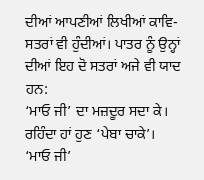ਦੀਆਂ ਆਪਣੀਆਂ ਲਿਖੀਆਂ ਕਾਵਿ-ਸਤਰਾਂ ਵੀ ਹੁੰਦੀਆਂ। ਪਾਤਰ ਨੂੰ ਉਨ੍ਹਾਂ ਦੀਆਂ ਇਹ ਦੋ ਸਤਰਾਂ ਅਜੇ ਵੀ ਯਾਦ ਹਨ:
‘ਮਾਓ ਜੀ’ ਦਾ ਮਜ਼ਦੂਰ ਸਦਾ ਕੇ। ਰਹਿੰਦਾ ਹਾਂ ਹੁਣ ‘ਪੇਬਾ ਚਾਕੇ’।
‘ਮਾਓ ਜੀ’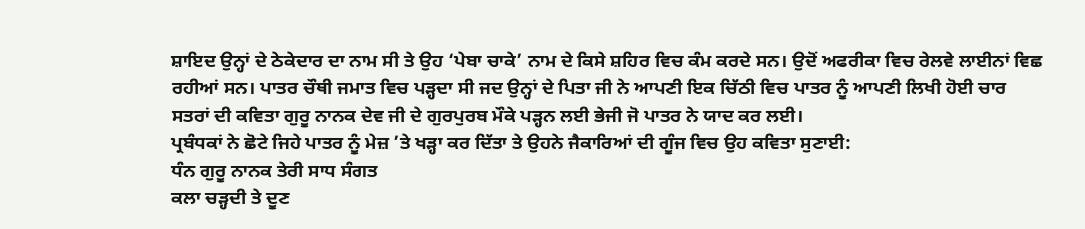ਸ਼ਾਇਦ ਉਨ੍ਹਾਂ ਦੇ ਠੇਕੇਦਾਰ ਦਾ ਨਾਮ ਸੀ ਤੇ ਉਹ ‘ਪੇਬਾ ਚਾਕੇ’ ਨਾਮ ਦੇ ਕਿਸੇ ਸ਼ਹਿਰ ਵਿਚ ਕੰਮ ਕਰਦੇ ਸਨ। ਉਦੋਂ ਅਫਰੀਕਾ ਵਿਚ ਰੇਲਵੇ ਲਾਈਨਾਂ ਵਿਛ ਰਹੀਆਂ ਸਨ। ਪਾਤਰ ਚੌਥੀ ਜਮਾਤ ਵਿਚ ਪੜ੍ਹਦਾ ਸੀ ਜਦ ਉਨ੍ਹਾਂ ਦੇ ਪਿਤਾ ਜੀ ਨੇ ਆਪਣੀ ਇਕ ਚਿੱਠੀ ਵਿਚ ਪਾਤਰ ਨੂੰ ਆਪਣੀ ਲਿਖੀ ਹੋਈ ਚਾਰ ਸਤਰਾਂ ਦੀ ਕਵਿਤਾ ਗੁਰੂ ਨਾਨਕ ਦੇਵ ਜੀ ਦੇ ਗੁਰਪੁਰਬ ਮੌਕੇ ਪੜ੍ਹਨ ਲਈ ਭੇਜੀ ਜੋ ਪਾਤਰ ਨੇ ਯਾਦ ਕਰ ਲਈ।
ਪ੍ਰਬੰਧਕਾਂ ਨੇ ਛੋਟੇ ਜਿਹੇ ਪਾਤਰ ਨੂੰ ਮੇਜ਼ ’ਤੇ ਖੜ੍ਹਾ ਕਰ ਦਿੱਤਾ ਤੇ ਉਹਨੇ ਜੈਕਾਰਿਆਂ ਦੀ ਗੂੰਜ ਵਿਚ ਉਹ ਕਵਿਤਾ ਸੁਣਾਈ:
ਧੰਨ ਗੁਰੂ ਨਾਨਕ ਤੇਰੀ ਸਾਧ ਸੰਗਤ
ਕਲਾ ਚੜ੍ਹਦੀ ਤੇ ਦੂਣ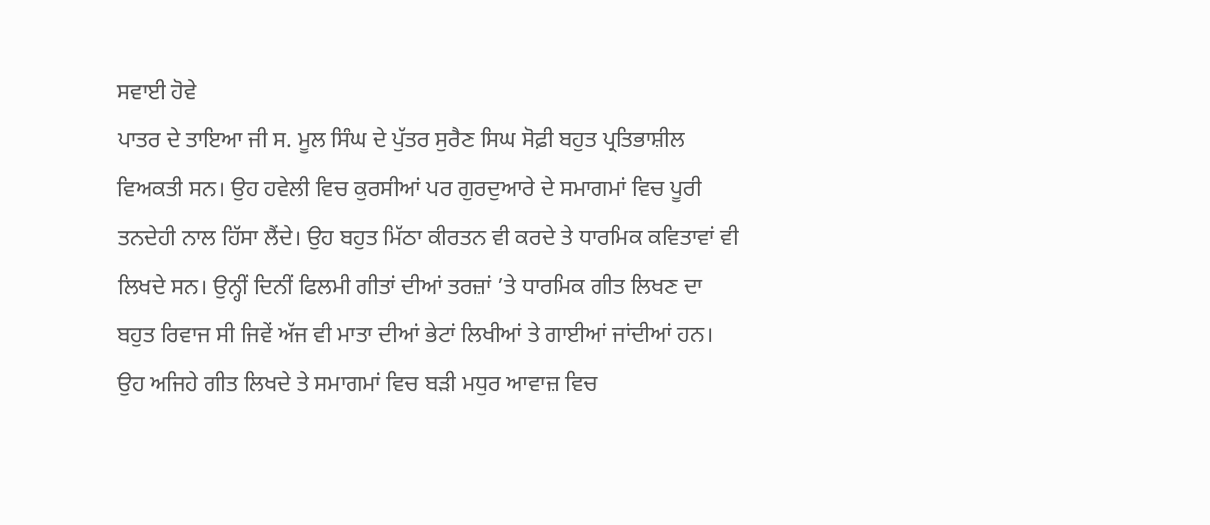ਸਵਾਈ ਹੋਵੇ
ਪਾਤਰ ਦੇ ਤਾਇਆ ਜੀ ਸ. ਮੂਲ ਸਿੰਘ ਦੇ ਪੁੱਤਰ ਸੁਰੈਣ ਸਿਘ ਸੋਫ਼ੀ ਬਹੁਤ ਪ੍ਰਤਿਭਾਸ਼ੀਲ ਵਿਅਕਤੀ ਸਨ। ਉਹ ਹਵੇਲੀ ਵਿਚ ਕੁਰਸੀਆਂ ਪਰ ਗੁਰਦੁਆਰੇ ਦੇ ਸਮਾਗਮਾਂ ਵਿਚ ਪੂਰੀ ਤਨਦੇਹੀ ਨਾਲ ਹਿੱਸਾ ਲੈਂਦੇ। ਉਹ ਬਹੁਤ ਮਿੱਠਾ ਕੀਰਤਨ ਵੀ ਕਰਦੇ ਤੇ ਧਾਰਮਿਕ ਕਵਿਤਾਵਾਂ ਵੀ ਲਿਖਦੇ ਸਨ। ਉਨ੍ਹੀਂ ਦਿਨੀਂ ਫਿਲਮੀ ਗੀਤਾਂ ਦੀਆਂ ਤਰਜ਼ਾਂ ’ਤੇ ਧਾਰਮਿਕ ਗੀਤ ਲਿਖਣ ਦਾ ਬਹੁਤ ਰਿਵਾਜ ਸੀ ਜਿਵੇਂ ਅੱਜ ਵੀ ਮਾਤਾ ਦੀਆਂ ਭੇਟਾਂ ਲਿਖੀਆਂ ਤੇ ਗਾਈਆਂ ਜਾਂਦੀਆਂ ਹਨ। ਉਹ ਅਜਿਹੇ ਗੀਤ ਲਿਖਦੇ ਤੇ ਸਮਾਗਮਾਂ ਵਿਚ ਬੜੀ ਮਧੁਰ ਆਵਾਜ਼ ਵਿਚ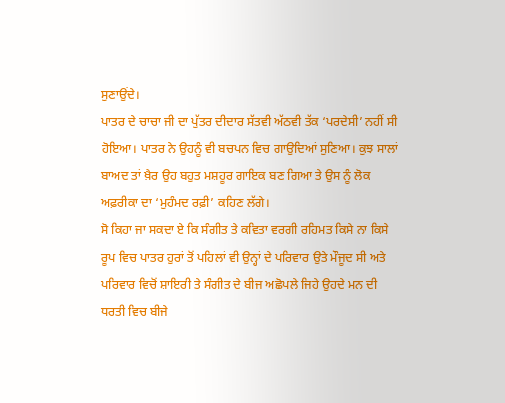ਸੁਣਾਉਂਦੇ।
ਪਾਤਰ ਦੇ ਚਾਚਾ ਜੀ ਦਾ ਪੁੱਤਰ ਦੀਦਾਰ ਸੱਤਵੀ ਅੱਠਵੀ ਤੱਕ ‘ਪਰਦੇਸੀ’ ਨਹੀਂ ਸੀ ਹੋਇਆ। ਪਾਤਰ ਨੇ ਉਹਨੂੰ ਵੀ ਬਚਪਨ ਵਿਚ ਗਾਉਦਿਆਂ ਸੁਣਿਆ। ਕੁਝ ਸਾਲਾਂ ਬਾਅਦ ਤਾਂ ਖ਼ੈਰ ਉਹ ਬਹੁਤ ਮਸ਼ਹੂਰ ਗਾਇਕ ਬਣ ਗਿਆ ਤੇ ਉਸ ਨੂੰ ਲੋਕ ਅਫ਼ਰੀਕਾ ਦਾ ‘ਮੁਹੰਮਦ ਰਫ਼ੀ’ ਕਹਿਣ ਲੱਗੇ।
ਸੋ ਕਿਹਾ ਜਾ ਸਕਦਾ ਏ ਕਿ ਸੰਗੀਤ ਤੇ ਕਵਿਤਾ ਵਰਗੀ ਰਹਿਮਤ ਕਿਸੇ ਨਾ ਕਿਸੇ ਰੂਪ ਵਿਚ ਪਾਤਰ ਹੁਰਾਂ ਤੋਂ ਪਹਿਲਾਂ ਵੀ ਉਨ੍ਹਾਂ ਦੇ ਪਰਿਵਾਰ ਉਤੇ ਮੌਜੂਦ ਸੀ ਅਤੇ ਪਰਿਵਾਰ ਵਿਚੋਂ ਸ਼ਾਇਰੀ ਤੇ ਸੰਗੀਤ ਦੇ ਬੀਜ ਅਛੋਪਲੇ ਜਿਹੇ ਉਹਦੇ ਮਨ ਦੀ ਧਰਤੀ ਵਿਚ ਬੀਜੇ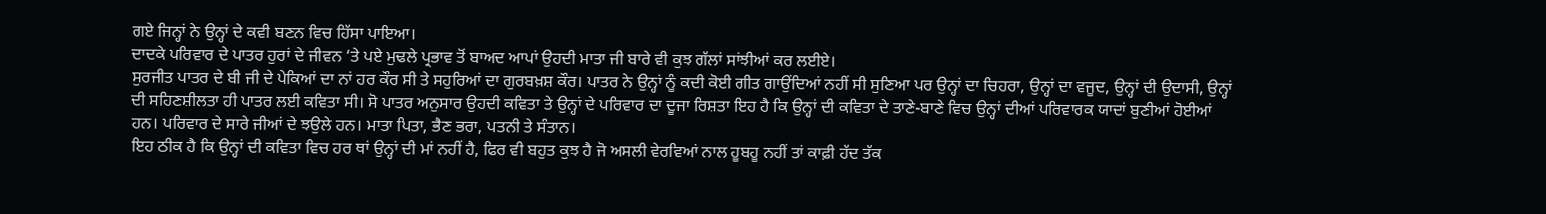ਗਏ ਜਿਨ੍ਹਾਂ ਨੇ ਉਨ੍ਹਾਂ ਦੇ ਕਵੀ ਬਣਨ ਵਿਚ ਹਿੱਸਾ ਪਾਇਆ।
ਦਾਦਕੇ ਪਰਿਵਾਰ ਦੇ ਪਾਤਰ ਹੁਰਾਂ ਦੇ ਜੀਵਨ ‘ਤੇ ਪਏ ਮੁਢਲੇ ਪ੍ਰਭਾਵ ਤੋਂ ਬਾਅਦ ਆਪਾਂ ਉਹਦੀ ਮਾਤਾ ਜੀ ਬਾਰੇ ਵੀ ਕੁਝ ਗੱਲਾਂ ਸਾਂਝੀਆਂ ਕਰ ਲਈਏ।
ਸੁਰਜੀਤ ਪਾਤਰ ਦੇ ਬੀ ਜੀ ਦੇ ਪੇਕਿਆਂ ਦਾ ਨਾਂ ਹਰ ਕੌਰ ਸੀ ਤੇ ਸਹੁਰਿਆਂ ਦਾ ਗੁਰਬਖ਼ਸ਼ ਕੌਰ। ਪਾਤਰ ਨੇ ਉਨ੍ਹਾਂ ਨੂੰ ਕਦੀ ਕੋਈ ਗੀਤ ਗਾਉਂਦਿਆਂ ਨਹੀਂ ਸੀ ਸੁਣਿਆ ਪਰ ਉਨ੍ਹਾਂ ਦਾ ਚਿਹਰਾ, ਉਨ੍ਹਾਂ ਦਾ ਵਜੂਦ, ਉਨ੍ਹਾਂ ਦੀ ਉਦਾਸੀ, ਉਨ੍ਹਾਂ ਦੀ ਸਹਿਣਸ਼ੀਲਤਾ ਹੀ ਪਾਤਰ ਲਈ ਕਵਿਤਾ ਸੀ। ਸੋ ਪਾਤਰ ਅਨੁਸਾਰ ਉਹਦੀ ਕਵਿਤਾ ਤੇ ਉਨ੍ਹਾਂ ਦੇ ਪਰਿਵਾਰ ਦਾ ਦੂਜਾ ਰਿਸ਼ਤਾ ਇਹ ਹੈ ਕਿ ਉਨ੍ਹਾਂ ਦੀ ਕਵਿਤਾ ਦੇ ਤਾਣੇ-ਬਾਣੇ ਵਿਚ ਉਨ੍ਹਾਂ ਦੀਆਂ ਪਰਿਵਾਰਕ ਯਾਦਾਂ ਬੁਣੀਆਂ ਹੋਈਆਂ ਹਨ। ਪਰਿਵਾਰ ਦੇ ਸਾਰੇ ਜੀਆਂ ਦੇ ਝਉਲੇ ਹਨ। ਮਾਤਾ ਪਿਤਾ, ਭੈਣ ਭਰਾ, ਪਤਨੀ ਤੇ ਸੰਤਾਨ।
ਇਹ ਠੀਕ ਹੈ ਕਿ ਉਨ੍ਹਾਂ ਦੀ ਕਵਿਤਾ ਵਿਚ ਹਰ ਥਾਂ ਉਨ੍ਹਾਂ ਦੀ ਮਾਂ ਨਹੀਂ ਹੈ, ਫਿਰ ਵੀ ਬਹੁਤ ਕੁਝ ਹੈ ਜੋ ਅਸਲੀ ਵੇਰਵਿਆਂ ਨਾਲ ਹੂਬਹੂ ਨਹੀਂ ਤਾਂ ਕਾਫ਼ੀ ਹੱਦ ਤੱਕ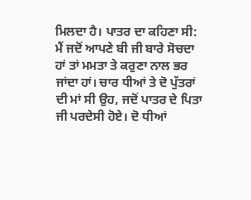ਮਿਲਦਾ ਹੈ। ਪਾਤਰ ਦਾ ਕਹਿਣਾ ਸੀ: ਮੈਂ ਜਦੋਂ ਆਪਣੇ ਬੀ ਜੀ ਬਾਰੇ ਸੋਚਦਾ ਹਾਂ ਤਾਂ ਮਮਤਾ ਤੇ ਕਰੁਣਾ ਨਾਲ ਭਰ ਜਾਂਦਾ ਹਾਂ। ਚਾਰ ਧੀਆਂ ਤੇ ਦੋ ਪੁੱਤਰਾਂ ਦੀ ਮਾਂ ਸੀ ਉਹ, ਜਦੋਂ ਪਾਤਰ ਦੇ ਪਿਤਾ ਜੀ ਪਰਦੇਸੀ ਹੋਏ। ਦੋ ਧੀਆਂ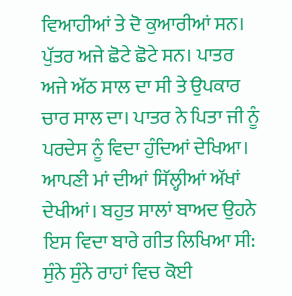ਵਿਆਹੀਆਂ ਤੇ ਦੋ ਕੁਆਰੀਆਂ ਸਨ। ਪੁੱਤਰ ਅਜੇ ਛੋਟੇ ਛੋਟੇ ਸਨ। ਪਾਤਰ ਅਜੇ ਅੱਠ ਸਾਲ ਦਾ ਸੀ ਤੇ ਉਪਕਾਰ ਚਾਰ ਸਾਲ ਦਾ। ਪਾਤਰ ਨੇ ਪਿਤਾ ਜੀ ਨੂੰ ਪਰਦੇਸ ਨੂੰ ਵਿਦਾ ਹੁੰਦਿਆਂ ਦੇਖਿਆ। ਆਪਣੀ ਮਾਂ ਦੀਆਂ ਸਿੱਲ੍ਹੀਆਂ ਅੱਖਾਂ ਦੇਖੀਆਂ। ਬਹੁਤ ਸਾਲਾਂ ਬਾਅਦ ਉਹਨੇ ਇਸ ਵਿਦਾ ਬਾਰੇ ਗੀਤ ਲਿਖਿਆ ਸੀ:
ਸੁੰਨੇ ਸੁੰਨੇ ਰਾਹਾਂ ਵਿਚ ਕੋਈ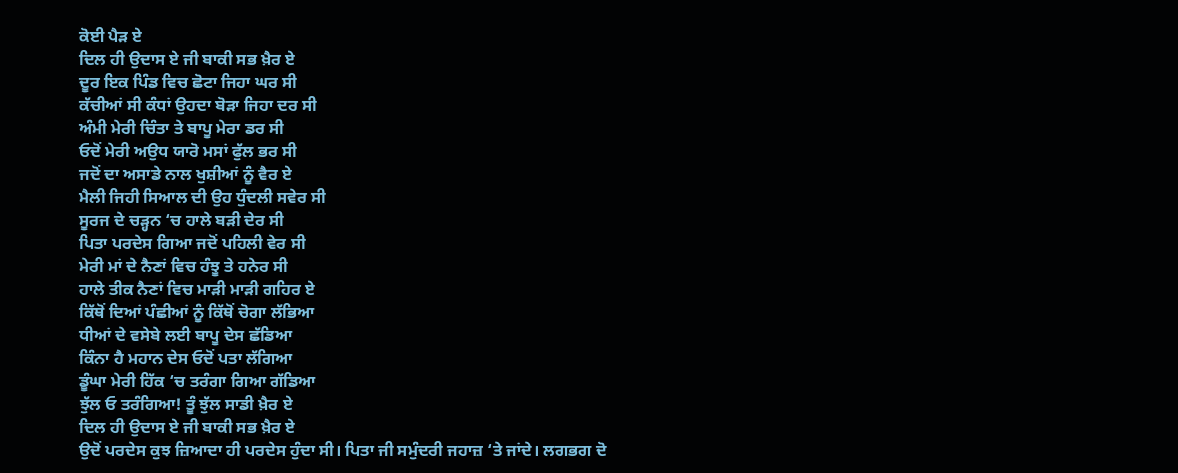ਕੋਈ ਪੈੜ ਏ
ਦਿਲ ਹੀ ਉਦਾਸ ਏ ਜੀ ਬਾਕੀ ਸਭ ਖ਼ੈਰ ਏ
ਦੂਰ ਇਕ ਪਿੰਡ ਵਿਚ ਛੋਟਾ ਜਿਹਾ ਘਰ ਸੀ
ਕੱਚੀਆਂ ਸੀ ਕੰਧਾਂ ਉਹਦਾ ਬੋੜਾ ਜਿਹਾ ਦਰ ਸੀ
ਅੰਮੀ ਮੇਰੀ ਚਿੰਤਾ ਤੇ ਬਾਪੂ ਮੇਰਾ ਡਰ ਸੀ
ਓਦੋਂ ਮੇਰੀ ਅਉਧ ਯਾਰੋ ਮਸਾਂ ਫੁੱਲ ਭਰ ਸੀ
ਜਦੋਂ ਦਾ ਅਸਾਡੇ ਨਾਲ ਖੁਸ਼ੀਆਂ ਨੂੰ ਵੈਰ ਏ
ਮੈਲੀ ਜਿਹੀ ਸਿਆਲ ਦੀ ਉਹ ਧੁੰਦਲੀ ਸਵੇਰ ਸੀ
ਸੂਰਜ ਦੇ ਚੜ੍ਹਨ ‘ਚ ਹਾਲੇ ਬੜੀ ਦੇਰ ਸੀ
ਪਿਤਾ ਪਰਦੇਸ ਗਿਆ ਜਦੋਂ ਪਹਿਲੀ ਵੇਰ ਸੀ
ਮੇਰੀ ਮਾਂ ਦੇ ਨੈਣਾਂ ਵਿਚ ਹੰਝੂ ਤੇ ਹਨੇਰ ਸੀ
ਹਾਲੇ ਤੀਕ ਨੈਣਾਂ ਵਿਚ ਮਾੜੀ ਮਾੜੀ ਗਹਿਰ ਏ
ਕਿੱਥੋਂ ਦਿਆਂ ਪੰਛੀਆਂ ਨੂੰ ਕਿੱਥੋਂ ਚੋਗਾ ਲੱਭਿਆ
ਧੀਆਂ ਦੇ ਵਸੇਬੇ ਲਈ ਬਾਪੂ ਦੇਸ ਛੱਡਿਆ
ਕਿੰਨਾ ਹੈ ਮਹਾਨ ਦੇਸ ਓਦੋਂ ਪਤਾ ਲੱਗਿਆ
ਡੂੰਘਾ ਮੇਰੀ ਹਿੱਕ ‘ਚ ਤਰੰਗਾ ਗਿਆ ਗੱਡਿਆ
ਝੁੱਲ ਓ ਤਰੰਗਿਆ! ਤੂੰ ਝੁੱਲ ਸਾਡੀ ਖ਼ੈਰ ਏ
ਦਿਲ ਹੀ ਉਦਾਸ ਏ ਜੀ ਬਾਕੀ ਸਭ ਖ਼ੈਰ ਏ
ਉਦੋਂ ਪਰਦੇਸ ਕੁਝ ਜ਼ਿਆਦਾ ਹੀ ਪਰਦੇਸ ਹੁੰਦਾ ਸੀ। ਪਿਤਾ ਜੀ ਸਮੁੰਦਰੀ ਜਹਾਜ਼ ‘ਤੇ ਜਾਂਦੇ। ਲਗਭਗ ਦੋ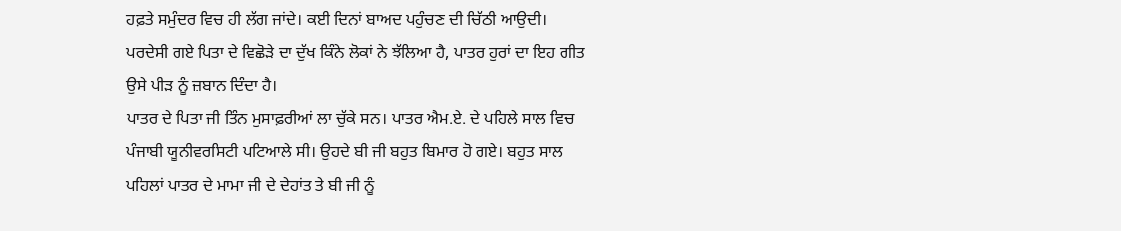ਹਫ਼ਤੇ ਸਮੁੰਦਰ ਵਿਚ ਹੀ ਲੱਗ ਜਾਂਦੇ। ਕਈ ਦਿਨਾਂ ਬਾਅਦ ਪਹੁੰਚਣ ਦੀ ਚਿੱਠੀ ਆਉਦੀ।
ਪਰਦੇਸੀ ਗਏ ਪਿਤਾ ਦੇ ਵਿਛੋੜੇ ਦਾ ਦੁੱਖ ਕਿੰਨੇ ਲੋਕਾਂ ਨੇ ਝੱਲਿਆ ਹੈ, ਪਾਤਰ ਹੁਰਾਂ ਦਾ ਇਹ ਗੀਤ ਉਸੇ ਪੀੜ ਨੂੰ ਜ਼ਬਾਨ ਦਿੰਦਾ ਹੈ।
ਪਾਤਰ ਦੇ ਪਿਤਾ ਜੀ ਤਿੰਨ ਮੁਸਾਫ਼ਰੀਆਂ ਲਾ ਚੁੱਕੇ ਸਨ। ਪਾਤਰ ਐਮ.ਏ. ਦੇ ਪਹਿਲੇ ਸਾਲ ਵਿਚ ਪੰਜਾਬੀ ਯੂਨੀਵਰਸਿਟੀ ਪਟਿਆਲੇ ਸੀ। ਉਹਦੇ ਬੀ ਜੀ ਬਹੁਤ ਬਿਮਾਰ ਹੋ ਗਏ। ਬਹੁਤ ਸਾਲ ਪਹਿਲਾਂ ਪਾਤਰ ਦੇ ਮਾਮਾ ਜੀ ਦੇ ਦੇਹਾਂਤ ਤੇ ਬੀ ਜੀ ਨੂੰ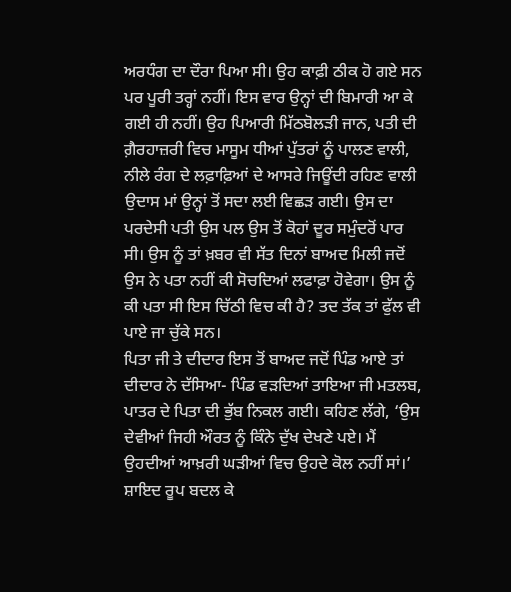ਅਰਧੰਗ ਦਾ ਦੌਰਾ ਪਿਆ ਸੀ। ਉਹ ਕਾਫ਼ੀ ਠੀਕ ਹੋ ਗਏ ਸਨ ਪਰ ਪੂਰੀ ਤਰ੍ਹਾਂ ਨਹੀਂ। ਇਸ ਵਾਰ ਉਨ੍ਹਾਂ ਦੀ ਬਿਮਾਰੀ ਆ ਕੇ ਗਈ ਹੀ ਨਹੀਂ। ਉਹ ਪਿਆਰੀ ਮਿੱਠਬੋਲੜੀ ਜਾਨ, ਪਤੀ ਦੀ ਗ਼ੈਰਹਾਜ਼ਰੀ ਵਿਚ ਮਾਸੂਮ ਧੀਆਂ ਪੁੱਤਰਾਂ ਨੂੰ ਪਾਲਣ ਵਾਲੀ, ਨੀਲੇ ਰੰਗ ਦੇ ਲਫ਼ਾਫ਼ਿਆਂ ਦੇ ਆਸਰੇ ਜਿਊਂਦੀ ਰਹਿਣ ਵਾਲੀ ਉਦਾਸ ਮਾਂ ਉਨ੍ਹਾਂ ਤੋਂ ਸਦਾ ਲਈ ਵਿਛੜ ਗਈ। ਉਸ ਦਾ ਪਰਦੇਸੀ ਪਤੀ ਉਸ ਪਲ ਉਸ ਤੋਂ ਕੋਹਾਂ ਦੂਰ ਸਮੁੰਦਰੋਂ ਪਾਰ ਸੀ। ਉਸ ਨੂੰ ਤਾਂ ਖ਼ਬਰ ਵੀ ਸੱਤ ਦਿਨਾਂ ਬਾਅਦ ਮਿਲੀ ਜਦੋਂ ਉਸ ਨੇ ਪਤਾ ਨਹੀਂ ਕੀ ਸੋਚਦਿਆਂ ਲਫਾਫ਼ਾ ਹੋਵੇਗਾ। ਉਸ ਨੂੰ ਕੀ ਪਤਾ ਸੀ ਇਸ ਚਿੱਠੀ ਵਿਚ ਕੀ ਹੈ? ਤਦ ਤੱਕ ਤਾਂ ਫੁੱਲ ਵੀ ਪਾਏ ਜਾ ਚੁੱਕੇ ਸਨ।
ਪਿਤਾ ਜੀ ਤੇ ਦੀਦਾਰ ਇਸ ਤੋਂ ਬਾਅਦ ਜਦੋਂ ਪਿੰਡ ਆਏ ਤਾਂ ਦੀਦਾਰ ਨੇ ਦੱਸਿਆ- ਪਿੰਡ ਵੜਦਿਆਂ ਤਾਇਆ ਜੀ ਮਤਲਬ, ਪਾਤਰ ਦੇ ਪਿਤਾ ਦੀ ਭੁੱਬ ਨਿਕਲ ਗਈ। ਕਹਿਣ ਲੱਗੇ, ‘ਉਸ ਦੇਵੀਆਂ ਜਿਹੀ ਔਰਤ ਨੂੰ ਕਿੰਨੇ ਦੁੱਖ ਦੇਖਣੇ ਪਏ। ਮੈਂ ਉਹਦੀਆਂ ਆਖ਼ਰੀ ਘੜੀਆਂ ਵਿਚ ਉਹਦੇ ਕੋਲ ਨਹੀਂ ਸਾਂ।’
ਸ਼ਾਇਦ ਰੂਪ ਬਦਲ ਕੇ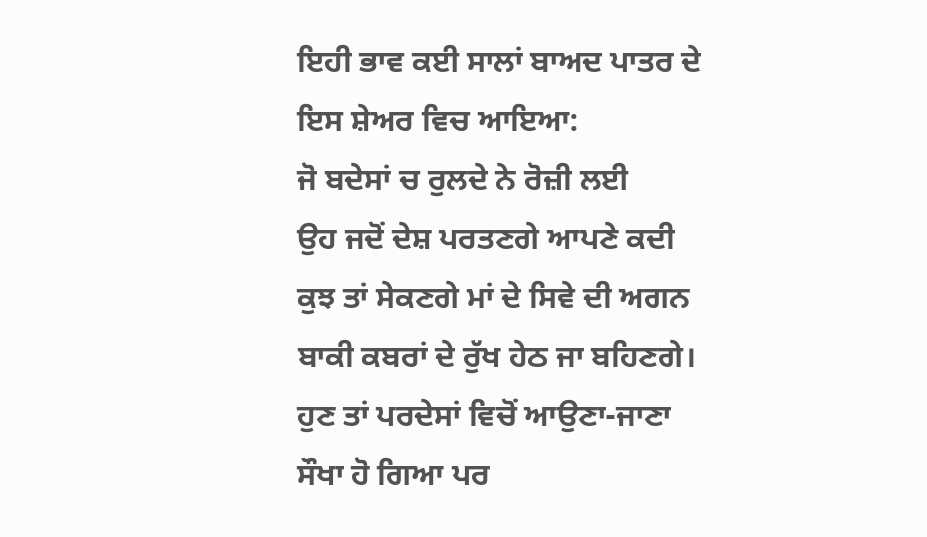ਇਹੀ ਭਾਵ ਕਈ ਸਾਲਾਂ ਬਾਅਦ ਪਾਤਰ ਦੇ ਇਸ ਸ਼ੇਅਰ ਵਿਚ ਆਇਆ:
ਜੋ ਬਦੇਸਾਂ ਚ ਰੁਲਦੇ ਨੇ ਰੋਜ਼ੀ ਲਈ
ਉਹ ਜਦੋਂ ਦੇਸ਼ ਪਰਤਣਗੇ ਆਪਣੇ ਕਦੀ
ਕੁਝ ਤਾਂ ਸੇਕਣਗੇ ਮਾਂ ਦੇ ਸਿਵੇ ਦੀ ਅਗਨ
ਬਾਕੀ ਕਬਰਾਂ ਦੇ ਰੁੱਖ ਹੇਠ ਜਾ ਬਹਿਣਗੇ।
ਹੁਣ ਤਾਂ ਪਰਦੇਸਾਂ ਵਿਚੋਂ ਆਉਣਾ-ਜਾਣਾ ਸੌਖਾ ਹੋ ਗਿਆ ਪਰ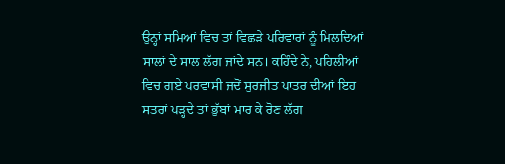ਉਨ੍ਹਾਂ ਸਮਿਆਂ ਵਿਚ ਤਾਂ ਵਿਛੜੇ ਪਰਿਵਾਰਾਂ ਨੂੰ ਮਿਲਦਿਆਂ ਸਾਲਾਂ ਦੇ ਸਾਲ ਲੱਗ ਜਾਂਦੇ ਸਨ। ਕਹਿੰਦੇ ਨੇ, ਪਹਿਲੀਆਂ ਵਿਚ ਗਏ ਪਰਵਾਸੀ ਜਦੋਂ ਸੁਰਜੀਤ ਪਾਤਰ ਦੀਆਂ ਇਹ ਸਤਰਾਂ ਪੜ੍ਹਦੇ ਤਾਂ ਭੁੱਬਾਂ ਮਾਰ ਕੇ ਰੋਣ ਲੱਗ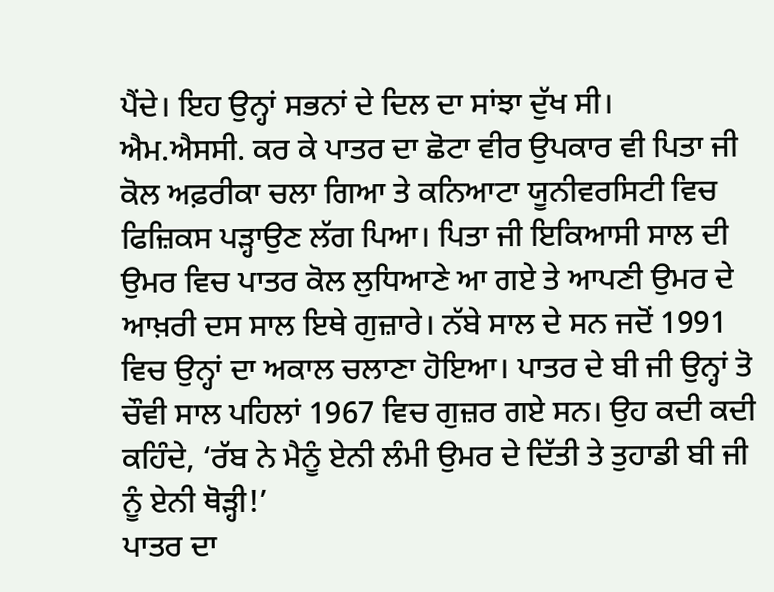ਪੈਂਦੇ। ਇਹ ਉਨ੍ਹਾਂ ਸਭਨਾਂ ਦੇ ਦਿਲ ਦਾ ਸਾਂਝਾ ਦੁੱਖ ਸੀ।
ਐਮ.ਐਸਸੀ. ਕਰ ਕੇ ਪਾਤਰ ਦਾ ਛੋਟਾ ਵੀਰ ਉਪਕਾਰ ਵੀ ਪਿਤਾ ਜੀ ਕੋਲ ਅਫ਼ਰੀਕਾ ਚਲਾ ਗਿਆ ਤੇ ਕਨਿਆਟਾ ਯੂਨੀਵਰਸਿਟੀ ਵਿਚ ਫਿਜ਼ਿਕਸ ਪੜ੍ਹਾਉਣ ਲੱਗ ਪਿਆ। ਪਿਤਾ ਜੀ ਇਕਿਆਸੀ ਸਾਲ ਦੀ ਉਮਰ ਵਿਚ ਪਾਤਰ ਕੋਲ ਲੁਧਿਆਣੇ ਆ ਗਏ ਤੇ ਆਪਣੀ ਉਮਰ ਦੇ ਆਖ਼ਰੀ ਦਸ ਸਾਲ ਇਥੇ ਗੁਜ਼ਾਰੇ। ਨੱਬੇ ਸਾਲ ਦੇ ਸਨ ਜਦੋਂ 1991 ਵਿਚ ਉਨ੍ਹਾਂ ਦਾ ਅਕਾਲ ਚਲਾਣਾ ਹੋਇਆ। ਪਾਤਰ ਦੇ ਬੀ ਜੀ ਉਨ੍ਹਾਂ ਤੋ ਚੌਵੀ ਸਾਲ ਪਹਿਲਾਂ 1967 ਵਿਚ ਗੁਜ਼ਰ ਗਏ ਸਨ। ਉਹ ਕਦੀ ਕਦੀ ਕਹਿੰਦੇ, ‘ਰੱਬ ਨੇ ਮੈਨੂੰ ਏਨੀ ਲੰਮੀ ਉਮਰ ਦੇ ਦਿੱਤੀ ਤੇ ਤੁਹਾਡੀ ਬੀ ਜੀ ਨੂੰ ਏਨੀ ਥੋੜ੍ਹੀ!’
ਪਾਤਰ ਦਾ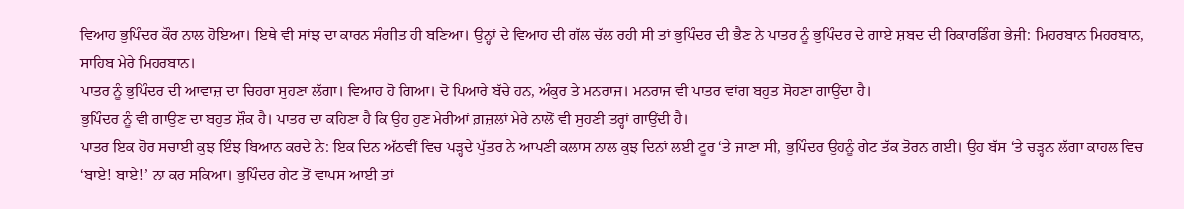ਵਿਆਹ ਭੁਪਿੰਦਰ ਕੌਰ ਨਾਲ ਹੋਇਆ। ਇਥੇ ਵੀ ਸਾਂਝ ਦਾ ਕਾਰਨ ਸੰਗੀਤ ਹੀ ਬਣਿਆ। ਉਨ੍ਹਾਂ ਦੇ ਵਿਆਹ ਦੀ ਗੱਲ ਚੱਲ ਰਹੀ ਸੀ ਤਾਂ ਭੁਪਿੰਦਰ ਦੀ ਭੈਣ ਨੇ ਪਾਤਰ ਨੂੰ ਭੁਪਿੰਦਰ ਦੇ ਗਾਏ ਸ਼ਬਦ ਦੀ ਰਿਕਾਰਡਿੰਗ ਭੇਜੀ: ਮਿਹਰਬਾਨ ਮਿਹਰਬਾਨ, ਸਾਹਿਬ ਮੇਰੇ ਮਿਹਰਬਾਨ।
ਪਾਤਰ ਨੂੰ ਭੁਪਿੰਦਰ ਦੀ ਆਵਾਜ਼ ਦਾ ਚਿਹਰਾ ਸੁਹਣਾ ਲੱਗਾ। ਵਿਆਹ ਹੋ ਗਿਆ। ਦੋ ਪਿਆਰੇ ਬੱਚੇ ਹਨ, ਅੰਕੁਰ ਤੇ ਮਨਰਾਜ। ਮਨਰਾਜ ਵੀ ਪਾਤਰ ਵਾਂਗ ਬਹੁਤ ਸੋਹਣਾ ਗਾਉਂਦਾ ਹੈ।
ਭੁਪਿੰਦਰ ਨੂੰ ਵੀ ਗਾਉਣ ਦਾ ਬਹੁਤ ਸ਼ੌਕ ਹੈ। ਪਾਤਰ ਦਾ ਕਹਿਣਾ ਹੈ ਕਿ ਉਹ ਹੁਣ ਮੇਰੀਆਂ ਗ਼ਜ਼ਲਾਂ ਮੇਰੇ ਨਾਲੋਂ ਵੀ ਸੁਹਣੀ ਤਰ੍ਹਾਂ ਗਾਉਂਦੀ ਹੈ।
ਪਾਤਰ ਇਕ ਹੋਰ ਸਚਾਈ ਕੁਝ ਇੰਝ ਬਿਆਨ ਕਰਦੇ ਨੇ: ਇਕ ਦਿਨ ਅੱਠਵੀਂ ਵਿਚ ਪੜ੍ਹਦੇ ਪੁੱਤਰ ਨੇ ਆਪਣੀ ਕਲਾਸ ਨਾਲ ਕੁਝ ਦਿਨਾਂ ਲਈ ਟੂਰ ‘ਤੇ ਜਾਣਾ ਸੀ, ਭੁਪਿੰਦਰ ਉਹਨੂੰ ਗੇਟ ਤੱਕ ਤੋਰਨ ਗਈ। ਉਹ ਬੱਸ ‘ਤੇ ਚੜ੍ਹਨ ਲੱਗਾ ਕਾਹਲ ਵਿਚ ‘ਬਾਏ! ਬਾਏ!’ ਨਾ ਕਰ ਸਕਿਆ। ਭੁਪਿੰਦਰ ਗੇਟ ਤੋਂ ਵਾਪਸ ਆਈ ਤਾਂ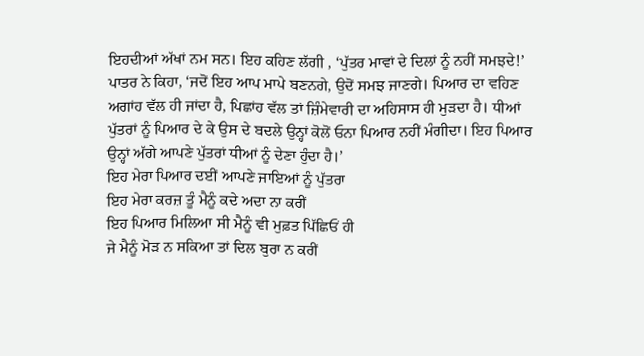ਇਹਦੀਆਂ ਅੱਖਾਂ ਨਮ ਸਨ। ਇਹ ਕਹਿਣ ਲੱਗੀ , ‘ਪੁੱਤਰ ਮਾਵਾਂ ਦੇ ਦਿਲਾਂ ਨੂੰ ਨਹੀਂ ਸਮਝਦੇ!’
ਪਾਤਰ ਨੇ ਕਿਹਾ, ‘ਜਦੋਂ ਇਹ ਆਪ ਮਾਪੇ ਬਣਨਗੇ, ਉਦੋਂ ਸਮਝ ਜਾਣਗੇ। ਪਿਆਰ ਦਾ ਵਹਿਣ ਅਗਾਂਹ ਵੱਲ ਹੀ ਜਾਂਦਾ ਹੈ, ਪਿਛਾਂਹ ਵੱਲ ਤਾਂ ਜ਼ਿੰਮੇਵਾਰੀ ਦਾ ਅਹਿਸਾਸ ਹੀ ਮੁੜਦਾ ਹੈ। ਧੀਆਂ ਪੁੱਤਰਾਂ ਨੂੰ ਪਿਆਰ ਦੇ ਕੇ ਉਸ ਦੇ ਬਦਲੇ ਉਨ੍ਹਾਂ ਕੋਲੋਂ ਓਨਾ ਪਿਆਰ ਨਹੀਂ ਮੰਗੀਦਾ। ਇਹ ਪਿਆਰ ਉਨ੍ਹਾਂ ਅੱਗੇ ਆਪਣੇ ਪੁੱਤਰਾਂ ਧੀਆਂ ਨੂੰ ਦੇਣਾ ਹੁੰਦਾ ਹੈ।’
ਇਹ ਮੇਰਾ ਪਿਆਰ ਦਈਂ ਆਪਣੇ ਜਾਇਆਂ ਨੂੰ ਪੁੱਤਰਾ
ਇਹ ਮੇਰਾ ਕਰਜ਼ ਤੂੰ ਮੈਨੂੰ ਕਦੇ ਅਦਾ ਨਾ ਕਰੀਂ
ਇਹ ਪਿਆਰ ਮਿਲਿਆ ਸੀ ਮੈਨੂੰ ਵੀ ਮੁਫ਼ਤ ਪਿੱਛਿਓਂ ਹੀ
ਜੇ ਮੈਨੂੰ ਮੋੜ ਨ ਸਕਿਆ ਤਾਂ ਦਿਲ ਬੁਰਾ ਨ ਕਰੀਂ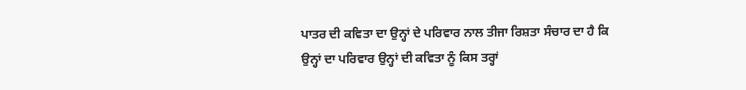ਪਾਤਰ ਦੀ ਕਵਿਤਾ ਦਾ ਉਨ੍ਹਾਂ ਦੇ ਪਰਿਵਾਰ ਨਾਲ ਤੀਜਾ ਰਿਸ਼ਤਾ ਸੰਚਾਰ ਦਾ ਹੈ ਕਿ ਉਨ੍ਹਾਂ ਦਾ ਪਰਿਵਾਰ ਉਨ੍ਹਾਂ ਦੀ ਕਵਿਤਾ ਨੂੰ ਕਿਸ ਤਰ੍ਹਾਂ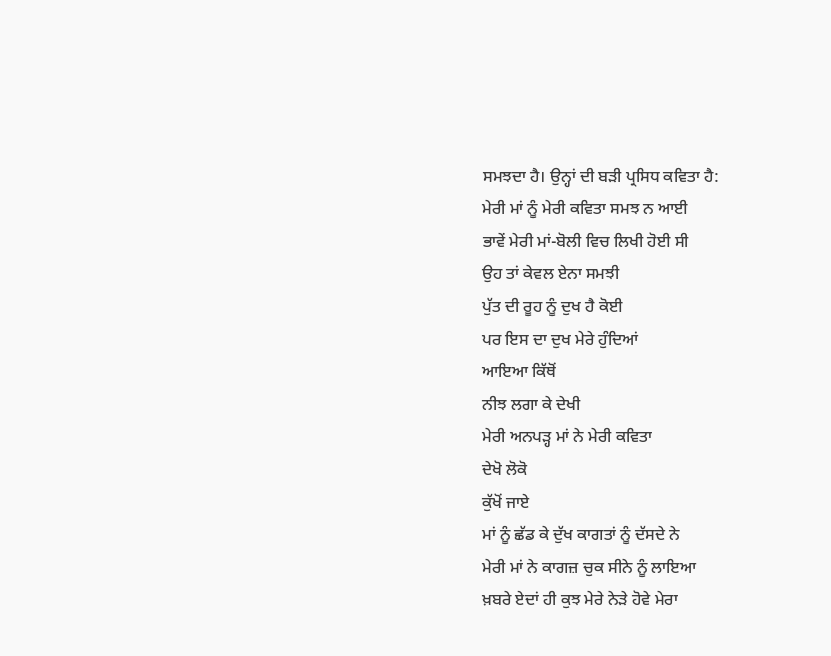ਸਮਝਦਾ ਹੈ। ਉਨ੍ਹਾਂ ਦੀ ਬੜੀ ਪ੍ਰਸਿਧ ਕਵਿਤਾ ਹੈ:
ਮੇਰੀ ਮਾਂ ਨੂੰ ਮੇਰੀ ਕਵਿਤਾ ਸਮਝ ਨ ਆਈ
ਭਾਵੇਂ ਮੇਰੀ ਮਾਂ-ਬੋਲੀ ਵਿਚ ਲਿਖੀ ਹੋਈ ਸੀ
ਉਹ ਤਾਂ ਕੇਵਲ ਏਨਾ ਸਮਝੀ
ਪੁੱਤ ਦੀ ਰੂਹ ਨੂੰ ਦੁਖ ਹੈ ਕੋਈ
ਪਰ ਇਸ ਦਾ ਦੁਖ ਮੇਰੇ ਹੁੰਦਿਆਂ
ਆਇਆ ਕਿੱਥੋਂ
ਨੀਝ ਲਗਾ ਕੇ ਦੇਖੀ
ਮੇਰੀ ਅਨਪੜ੍ਹ ਮਾਂ ਨੇ ਮੇਰੀ ਕਵਿਤਾ
ਦੇਖੋ ਲੋਕੋ
ਕੁੱਖੋਂ ਜਾਏ
ਮਾਂ ਨੂੰ ਛੱਡ ਕੇ ਦੁੱਖ ਕਾਗਤਾਂ ਨੂੰ ਦੱਸਦੇ ਨੇ
ਮੇਰੀ ਮਾਂ ਨੇ ਕਾਗਜ਼ ਚੁਕ ਸੀਨੇ ਨੂੰ ਲਾਇਆ
ਖ਼ਬਰੇ ਏਦਾਂ ਹੀ ਕੁਝ ਮੇਰੇ ਨੇੜੇ ਹੋਵੇ ਮੇਰਾ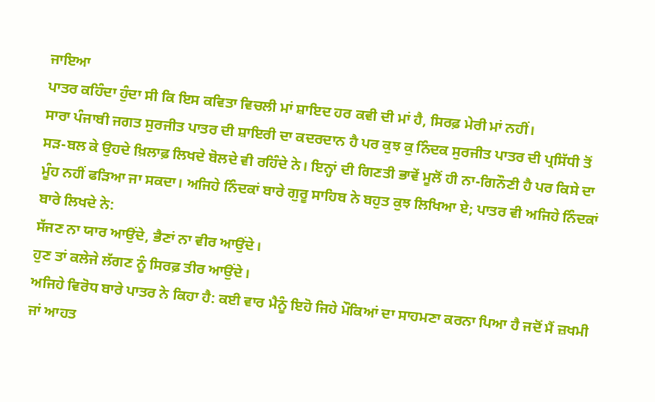ਜਾਇਆ
ਪਾਤਰ ਕਹਿੰਦਾ ਹੁੰਦਾ ਸੀ ਕਿ ਇਸ ਕਵਿਤਾ ਵਿਚਲੀ ਮਾਂ ਸ਼ਾਇਦ ਹਰ ਕਵੀ ਦੀ ਮਾਂ ਹੈ, ਸਿਰਫ਼ ਮੇਰੀ ਮਾਂ ਨਹੀਂ।
ਸਾਰਾ ਪੰਜਾਬੀ ਜਗਤ ਸੁਰਜੀਤ ਪਾਤਰ ਦੀ ਸ਼ਾਇਰੀ ਦਾ ਕਦਰਦਾਨ ਹੈ ਪਰ ਕੁਝ ਕੁ ਨਿੰਦਕ ਸੁਰਜੀਤ ਪਾਤਰ ਦੀ ਪ੍ਰਸਿੱਧੀ ਤੋਂ ਸੜ-ਬਲ ਕੇ ਉਹਦੇ ਖ਼ਿਲਾਫ਼ ਲਿਖਦੇ ਬੋਲਦੇ ਵੀ ਰਹਿੰਦੇ ਨੇ। ਇਨ੍ਹਾਂ ਦੀ ਗਿਣਤੀ ਭਾਵੇਂ ਮੂਲੋਂ ਹੀ ਨਾ-ਗਿਨੌਣੀ ਹੈ ਪਰ ਕਿਸੇ ਦਾ ਮੂੰਹ ਨਹੀਂ ਫੜਿਆ ਜਾ ਸਕਦਾ। ਅਜਿਹੇ ਨਿੰਦਕਾਂ ਬਾਰੇ ਗੁਰੂ ਸਾਹਿਬ ਨੇ ਬਹੁਤ ਕੁਝ ਲਿਖਿਆ ਏ; ਪਾਤਰ ਵੀ ਅਜਿਹੇ ਨਿੰਦਕਾਂ ਬਾਰੇ ਲਿਖਦੇ ਨੇ:
ਸੱਜਣ ਨਾ ਯਾਰ ਆਉਂਦੇ, ਭੈਣਾਂ ਨਾ ਵੀਰ ਆਉਂਦੇ।
ਹੁਣ ਤਾਂ ਕਲੇਜੇ ਲੱਗਣ ਨੂੰ ਸਿਰਫ਼ ਤੀਰ ਆਉਂਦੇ।
ਅਜਿਹੇ ਵਿਰੋਧ ਬਾਰੇ ਪਾਤਰ ਨੇ ਕਿਹਾ ਹੈ: ਕਈ ਵਾਰ ਮੈਨੂੰ ਇਹੋ ਜਿਹੇ ਮੌਕਿਆਂ ਦਾ ਸਾਹਮਣਾ ਕਰਨਾ ਪਿਆ ਹੈ ਜਦੋਂ ਮੈਂ ਜ਼ਖਮੀ ਜਾਂ ਆਹਤ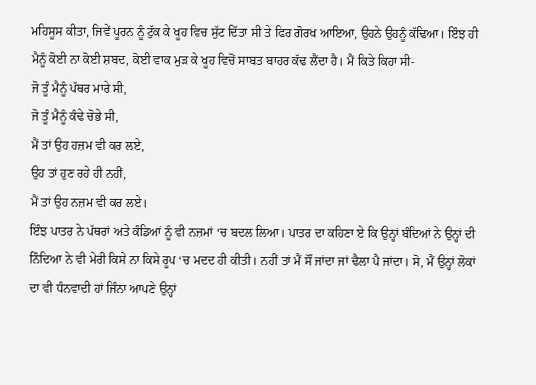ਮਹਿਸੂਸ ਕੀਤਾ, ਜਿਵੇਂ ਪੂਰਨ ਨੂੰ ਟੁੱਕ ਕੇ ਖੂਹ ਵਿਚ ਸੁੱਟ ਦਿੱਤਾ ਸੀ ਤੇ ਫਿਰ ਗੋਰਖ ਆਇਆ, ਉਹਨੇ ਉਹਨੂੰ ਕੱਢਿਆ। ਇੰਝ ਹੀ ਮੈਨੂੰ ਕੋਈ ਨਾ ਕੋਈ ਸ਼ਬਦ, ਕੋਈ ਵਾਕ ਮੁੜ ਕੇ ਖੂਹ ਵਿਚੋਂ ਸਾਬਤ ਬਾਹਰ ਕੱਢ ਲੈਂਦਾ ਹੈ। ਮੈਂ ਕਿਤੇ ਕਿਹਾ ਸੀ-
ਜੋ ਤੂੰ ਮੈਨੂੰ ਪੱਥਰ ਮਾਰੇ ਸੀ,
ਜੋ ਤੂੰ ਮੈਨੂੰ ਕੰਢੇ ਚੋਭੇ ਸੀ,
ਮੈਂ ਤਾਂ ਉਹ ਹਜ਼ਮ ਵੀ ਕਰ ਲਏ,
ਉਹ ਤਾਂ ਹੁਣ ਰਹੇ ਹੀ ਨਹੀਂ,
ਮੈਂ ਤਾਂ ਉਹ ਨਜ਼ਮ ਵੀ ਕਰ ਲਏ।
ਇੰਝ ਪਾਤਰ ਨੇ ਪੱਥਰਾਂ ਅਤੇ ਕੰਡਿਆਂ ਨੂੰ ਵੀ ਨਜ਼ਮਾਂ ‘ਚ ਬਦਲ ਲਿਆ। ਪਾਤਰ ਦਾ ਕਹਿਣਾ ਏ ਕਿ ਉਨ੍ਹਾਂ ਬੰਦਿਆਂ ਨੇ ਉਨ੍ਹਾਂ ਦੀ ਨਿੰਦਿਆ ਨੇ ਵੀ ਮੇਰੀ ਕਿਸੇ ਨਾ ਕਿਸੇ ਰੂਪ ‘ਚ ਮਦਦ ਹੀ ਕੀਤੀ। ਨਹੀਂ ਤਾਂ ਮੈਂ ਸੌਂ ਜਾਂਦਾ ਜਾਂ ਢੈਲਾ ਪੈ ਜਾਂਦਾ। ਸੋ, ਮੈਂ ਉਨ੍ਹਾਂ ਲੋਕਾਂ ਦਾ ਵੀ ਧੰਨਵਾਦੀ ਹਾਂ ਜਿੰਨਾ ਆਪਣੇ ਉਨ੍ਹਾਂ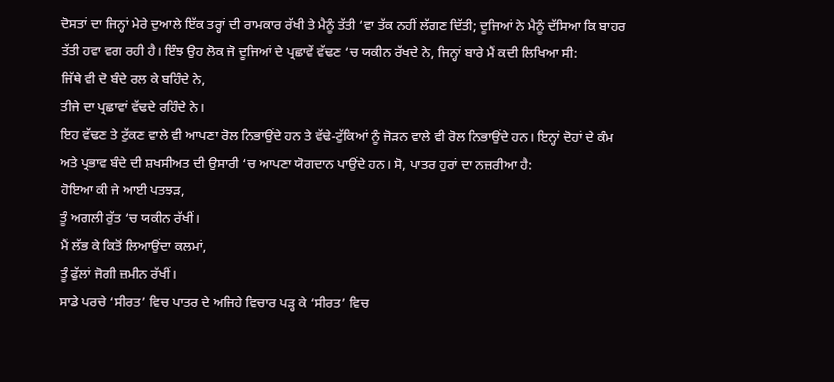ਦੋਸਤਾਂ ਦਾ ਜਿਨ੍ਹਾਂ ਮੇਰੇ ਦੁਆਲੇ ਇੱਕ ਤਰ੍ਹਾਂ ਦੀ ਰਾਮਕਾਰ ਰੱਖੀ ਤੇ ਮੈਨੂੰ ਤੱਤੀ ‘ਵਾ ਤੱਕ ਨਹੀਂ ਲੱਗਣ ਦਿੱਤੀ; ਦੂਜਿਆਂ ਨੇ ਮੈਨੂੰ ਦੱਸਿਆ ਕਿ ਬਾਹਰ ਤੱਤੀ ਹਵਾ ਵਗ ਰਹੀ ਹੈ। ਇੰਝ ਉਹ ਲੋਕ ਜੋ ਦੂਜਿਆਂ ਦੇ ਪ੍ਰਛਾਵੇਂ ਵੱਢਣ ‘ਚ ਯਕੀਨ ਰੱਖਦੇ ਨੇ, ਜਿਨ੍ਹਾਂ ਬਾਰੇ ਮੈਂ ਕਦੀ ਲਿਖਿਆ ਸੀ:
ਜਿੱਥੇ ਵੀ ਦੋ ਬੰਦੇ ਰਲ ਕੇ ਬਹਿੰਦੇ ਨੇ,
ਤੀਜੇ ਦਾ ਪ੍ਰਛਾਵਾਂ ਵੱਢਦੇ ਰਹਿੰਦੇ ਨੇ।
ਇਹ ਵੱਢਣ ਤੇ ਟੁੱਕਣ ਵਾਲੇ ਵੀ ਆਪਣਾ ਰੋਲ ਨਿਭਾਉਂਦੇ ਹਨ ਤੇ ਵੱਢੇ-ਟੁੱਕਿਆਂ ਨੂੰ ਜੋੜਨ ਵਾਲੇ ਵੀ ਰੋਲ ਨਿਭਾਉਂਦੇ ਹਨ। ਇਨ੍ਹਾਂ ਦੋਹਾਂ ਦੇ ਕੰਮ ਅਤੇ ਪ੍ਰਭਾਵ ਬੰਦੇ ਦੀ ਸ਼ਖਸੀਅਤ ਦੀ ਉਸਾਰੀ ‘ਚ ਆਪਣਾ ਯੋਗਦਾਨ ਪਾਉਂਦੇ ਹਨ। ਸੋ, ਪਾਤਰ ਹੁਰਾਂ ਦਾ ਨਜ਼ਰੀਆ ਹੈ:
ਹੋਇਆ ਕੀ ਜੇ ਆਈ ਪਤਝੜ,
ਤੂੰ ਅਗਲੀ ਰੁੱਤ ‘ਚ ਯਕੀਨ ਰੱਖੀਂ।
ਮੈਂ ਲੱਭ ਕੇ ਕਿਤੋਂ ਲਿਆਉਂਦਾ ਕਲਮਾਂ,
ਤੂੰ ਫੁੱਲਾਂ ਜੋਗੀ ਜ਼ਮੀਨ ਰੱਖੀਂ।
ਸਾਡੇ ਪਰਚੇ ‘ਸੀਰਤ’ ਵਿਚ ਪਾਤਰ ਦੇ ਅਜਿਹੇ ਵਿਚਾਰ ਪੜ੍ਹ ਕੇ ‘ਸੀਰਤ’ ਵਿਚ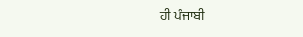ਹੀ ਪੰਜਾਬੀ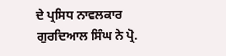ਦੇ ਪ੍ਰਸਿਧ ਨਾਵਲਕਾਰ ਗੁਰਦਿਆਲ ਸਿੰਘ ਨੇ ਪ੍ਰੋ.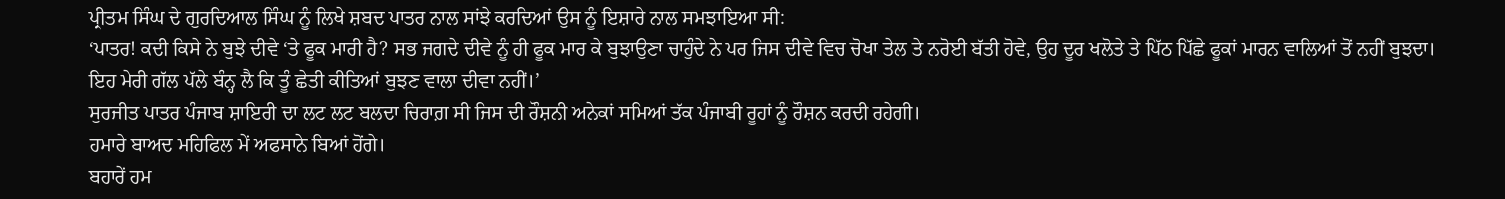ਪ੍ਰੀਤਮ ਸਿੰਘ ਦੇ ਗੁਰਦਿਆਲ ਸਿੰਘ ਨੂੰ ਲਿਖੇ ਸ਼ਬਦ ਪਾਤਰ ਨਾਲ ਸਾਂਝੇ ਕਰਦਿਆਂ ਉਸ ਨੂੰ ਇਸ਼ਾਰੇ ਨਾਲ ਸਮਝਾਇਆ ਸੀ:
‘ਪਾਤਰ! ਕਦੀ ਕਿਸੇ ਨੇ ਬੁਝੇ ਦੀਵੇ ‘ਤੇ ਫੂਕ ਮਾਰੀ ਹੈ? ਸਭ ਜਗਦੇ ਦੀਵੇ ਨੂੰ ਹੀ ਫੂਕ ਮਾਰ ਕੇ ਬੁਝਾਉਣਾ ਚਾਹੁੰਦੇ ਨੇ ਪਰ ਜਿਸ ਦੀਵੇ ਵਿਚ ਚੋਖਾ ਤੇਲ ਤੇ ਨਰੋਈ ਬੱਤੀ ਹੋਵੇ, ਉਹ ਦੂਰ ਖਲੋਤੇ ਤੇ ਪਿੱਠ ਪਿੱਛੇ ਫੂਕਾਂ ਮਾਰਨ ਵਾਲਿਆਂ ਤੋਂ ਨਹੀਂ ਬੁਝਦਾ। ਇਹ ਮੇਰੀ ਗੱਲ ਪੱਲੇ ਬੰਨ੍ਹ ਲੈ ਕਿ ਤੂੰ ਛੇਤੀ ਕੀਤਿਆਂ ਬੁਝਣ ਵਾਲਾ ਦੀਵਾ ਨਹੀਂ।’
ਸੁਰਜੀਤ ਪਾਤਰ ਪੰਜਾਬ ਸ਼ਾਇਰੀ ਦਾ ਲਟ ਲਟ ਬਲਦਾ ਚਿਰਾਗ਼ ਸੀ ਜਿਸ ਦੀ ਰੌਸ਼ਨੀ ਅਨੇਕਾਂ ਸਮਿਆਂ ਤੱਕ ਪੰਜਾਬੀ ਰੂਹਾਂ ਨੂੰ ਰੌਸ਼ਨ ਕਰਦੀ ਰਹੇਗੀ।
ਹਮਾਰੇ ਬਾਅਦ ਮਹਿਫਿਲ ਮੇਂ ਅਫਸਾਨੇ ਬਿਆਂ ਹੋਂਗੇ।
ਬਹਾਰੇਂ ਹਮ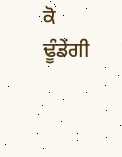ਕੋ ਢੂੰਡੇਂਗੀ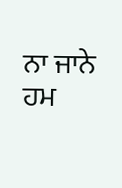ਨਾ ਜਾਨੇ ਹਮ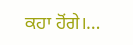ਕਹਾ ਹੋਂਗੇ।…